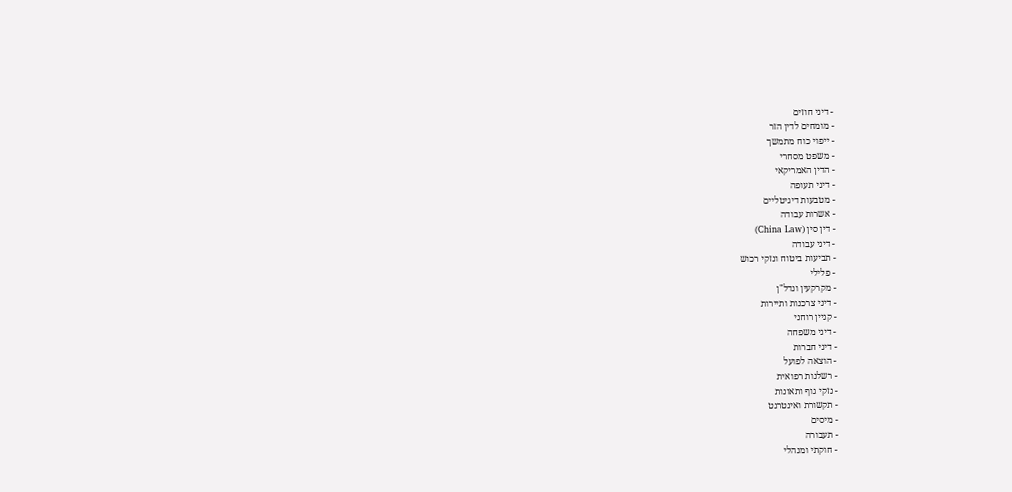- דיני חוזים
- מומחים לדין הזר
- ייפוי כוח מתמשך
- משפט מסחרי
- הדין האמריקאי
- דיני תעופה
- מטבעות דיגיטליים
- אשרות עבודה
- דין סין (China Law)
- דיני עבודה
- תביעות ביטוח ונזקי רכוש
- פלילי
- מקרקעין ונדל"ן
- דיני צרכנות ותיירות
- קניין רוחני
- דיני משפחה
- דיני חברות
- הוצאה לפועל
- רשלנות רפואית
- נזקי גוף ותאונות
- תקשורת ואינטרנט
- מיסים
- תעבורה
- חוקתי ומנהלי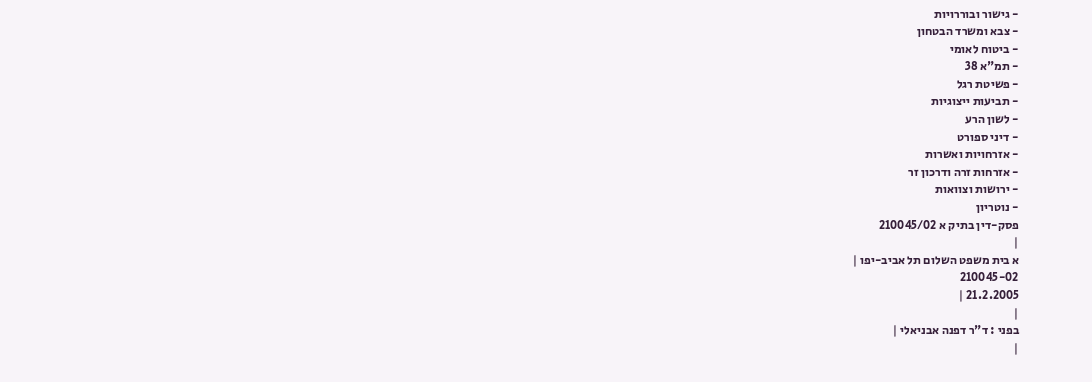- גישור ובוררויות
- צבא ומשרד הבטחון
- ביטוח לאומי
- תמ"א 38
- פשיטת רגל
- תביעות ייצוגיות
- לשון הרע
- דיני ספורט
- אזרחויות ואשרות
- אזרחות זרה ודרכון זר
- ירושות וצוואות
- נוטריון
פסק-דין בתיק א 210045/02
|
א בית משפט השלום תל אביב-יפו |
210045-02
21.2.2005 |
|
בפני : ד"ר דפנה אבניאלי |
|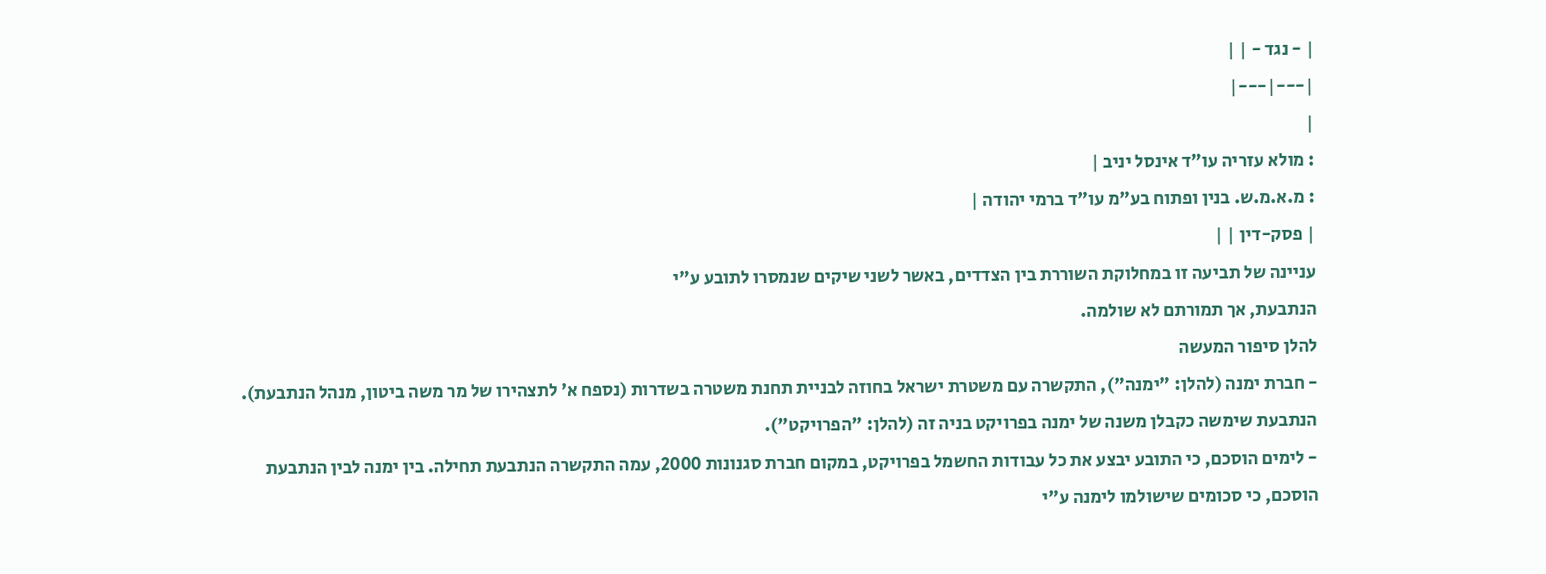| - נגד - | |
|---|---|
|
: מולא עזריה עו"ד אינסל יניב |
: מ.א.מ.ש. בנין ופתוח בע"מ עו"ד ברמי יהודה |
| פסק-דין | |
עניינה של תביעה זו במחלוקת השוררת בין הצדדים, באשר לשני שיקים שנמסרו לתובע ע"י
הנתבעת, אך תמורתם לא שולמה.
להלן סיפור המעשה
- חברת ימנה (להלן: "ימנה"), התקשרה עם משטרת ישראל בחוזה לבניית תחנת משטרה בשדרות (נספח א' לתצהירו של מר משה ביטון, מנהל הנתבעת). הנתבעת שימשה כקבלן משנה של ימנה בפרויקט בניה זה (להלן: "הפרויקט").
- לימים הוסכם, כי התובע יבצע את כל עבודות החשמל בפרויקט, במקום חברת סגנונות 2000, עמה התקשרה הנתבעת תחילה. בין ימנה לבין הנתבעת הוסכם, כי סכומים שישולמו לימנה ע"י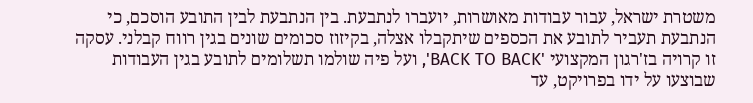משטרת ישראל, עבור עבודות מאושרות, יועברו לנתבעת. בין הנתבעת לבין התובע הוסכם, כי הנתבעת תעביר לתובע את הכספים שיתקבלו אצלה, בקיזוז סכומים שונים בגין רווח קבלני. עסקה זו קרויה בז'רגון המקצועי 'BACK TO BACK', ועל פיה שולמו תשלומים לתובע בגין העבודות שבוצעו על ידו בפרויקט, עד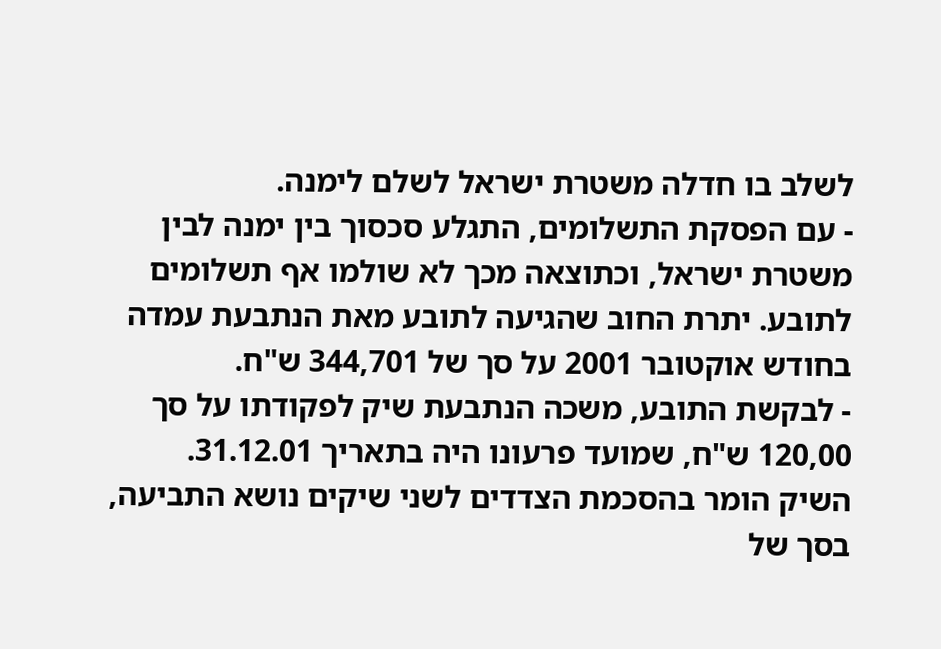לשלב בו חדלה משטרת ישראל לשלם לימנה.
- עם הפסקת התשלומים, התגלע סכסוך בין ימנה לבין משטרת ישראל, וכתוצאה מכך לא שולמו אף תשלומים לתובע. יתרת החוב שהגיעה לתובע מאת הנתבעת עמדה בחודש אוקטובר 2001 על סך של 344,701 ש"ח.
- לבקשת התובע, משכה הנתבעת שיק לפקודתו על סך 120,00 ש"ח, שמועד פרעונו היה בתאריך 31.12.01. השיק הומר בהסכמת הצדדים לשני שיקים נושא התביעה, בסך של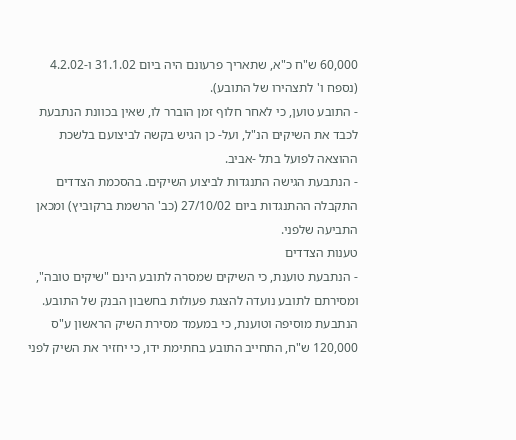60,000 ש"ח כ"א, שתאריך פרעונם היה ביום 31.1.02 ו-4.2.02 (נספח ו' לתצהירו של התובע).
- התובע טוען, כי לאחר חלוף זמן הוברר לו, שאין בכוונת הנתבעת לכבד את השיקים הנ"ל, ועל- כן הגיש בקשה לביצועם בלשכת ההוצאה לפועל בתל -אביב.
- הנתבעת הגישה התנגדות לביצוע השיקים. בהסכמת הצדדים התקבלה ההתנגדות ביום 27/10/02 (כב' הרשמת ברקוביץ) ומכאן התביעה שלפני.
טענות הצדדים
- הנתבעת טוענת, כי השיקים שמסרה לתובע הינם "שיקים טובה", ומסירתם לתובע נועדה להצגת פעולות בחשבון הבנק של התובע.
הנתבעת מוסיפה וטוענת, כי במעמד מסירת השיק הראשון ע"ס 120,000 ש"ח, התחייב התובע בחתימת ידו, כי יחזיר את השיק לפני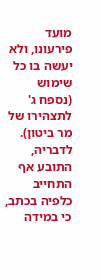מועד פירעונו, ולא יעשה בו כל שימוש (נספח ג' לתצהירו של מר ביטון). לדבריה, התובע אף התחייב כלפיה בכתב, כי במידה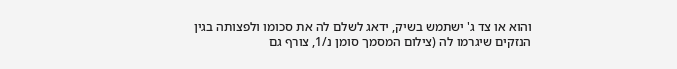והוא או צד ג' ישתמש בשיק, ידאג לשלם לה את סכומו ולפצותה בגין הנזקים שיגרמו לה (צילום המסמך סומן נ/1, צורף גם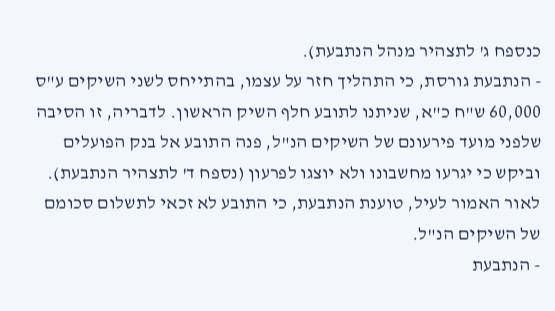כנספח ג' לתצהיר מנהל הנתבעת).
- הנתבעת גורסת, כי התהליך חזר על עצמו, בהתייחס לשני השיקים ע"ס 60,000 ש"ח כ"א, שניתנו לתובע חלף השיק הראשון. לדבריה, זו הסיבה שלפני מועד פירעונם של השיקים הנ"ל, פנה התובע אל בנק הפועלים וביקש כי יגרעו מחשבונו ולא יוצגו לפרעון (נספח ד' לתצהיר הנתבעת). לאור האמור לעיל, טוענת הנתבעת, כי התובע לא זכאי לתשלום סכומם של השיקים הנ"ל.
- הנתבעת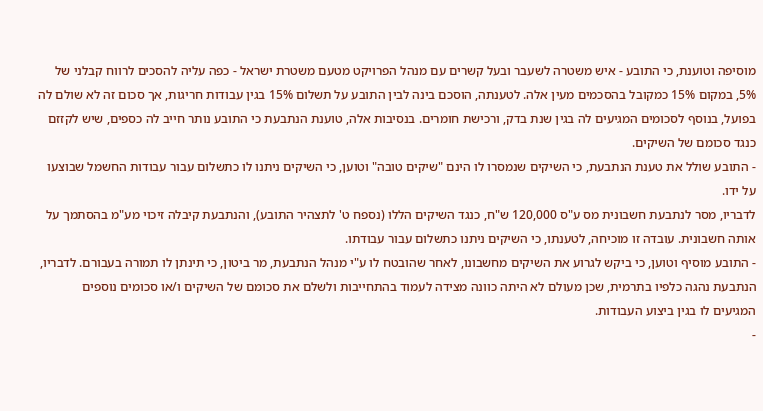מוסיפה וטוענת, כי התובע - איש משטרה לשעבר ובעל קשרים עם מנהל הפרויקט מטעם משטרת ישראל - כפה עליה להסכים לרווח קבלני של 5%, במקום 15% כמקובל בהסכמים מעין אלה. לטענתה, הוסכם בינה לבין התובע על תשלום 15% בגין עבודות חריגות, אך סכום זה לא שולם לה בפועל, בנוסף לסכומים המגיעים לה בגין שנת בדק, ורכישת חומרים. בנסיבות אלה, טוענת הנתבעת כי התובע נותר חייב לה כספים, שיש לקזזם כנגד סכומם של השיקים.
- התובע שולל את טענת הנתבעת, כי השיקים שנמסרו לו הינם "שיקים טובה" וטוען, כי השיקים ניתנו לו כתשלום עבור עבודות החשמל שבוצעו על ידו.
לדבריו, מסר לנתבעת חשבונית מס ע"ס 120,000 ש"ח, כנגד השיקים הללו (נספח ט' לתצהיר התובע), והנתבעת קיבלה זיכוי מע"מ בהסתמך על אותה חשבונית. עובדה זו מוכיחה, לטענתו, כי השיקים ניתנו כתשלום עבור עבודתו.
- התובע מוסיף וטוען, כי ביקש לגרוע את השיקים מחשבונו, לאחר שהובטח לו ע"י מנהל הנתבעת, מר ביטון, כי תינתן לו תמורה בעבורם. לדבריו, הנתבעת נהגה כלפיו בתרמית, שכן מעולם לא היתה כוונה מצידה לעמוד בהתחייבות ולשלם את סכומם של השיקים ו/או סכומים נוספים המגיעים לו בגין ביצוע העבודות.
-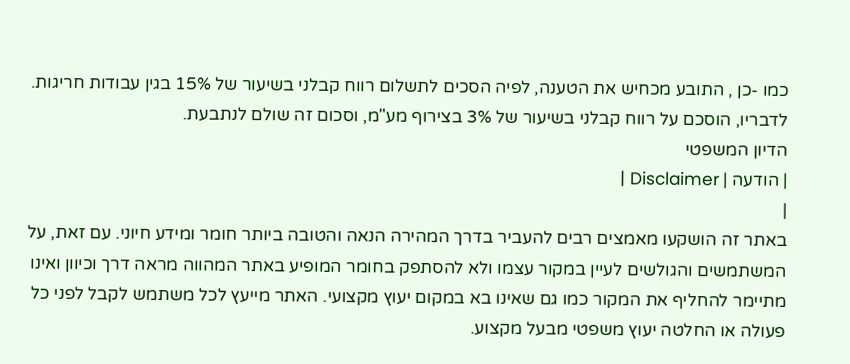כמו -כן , התובע מכחיש את הטענה, לפיה הסכים לתשלום רווח קבלני בשיעור של 15% בגין עבודות חריגות. לדבריו, הוסכם על רווח קבלני בשיעור של 3% בצירוף מע"מ, וסכום זה שולם לנתבעת.
הדיון המשפטי
| הודעה | Disclaimer |
|
באתר זה הושקעו מאמצים רבים להעביר בדרך המהירה הנאה והטובה ביותר חומר ומידע חיוני. עם זאת, על המשתמשים והגולשים לעיין במקור עצמו ולא להסתפק בחומר המופיע באתר המהווה מראה דרך וכיוון ואינו מתיימר להחליף את המקור כמו גם שאינו בא במקום יעוץ מקצועי. האתר מייעץ לכל משתמש לקבל לפני כל פעולה או החלטה יעוץ משפטי מבעל מקצוע.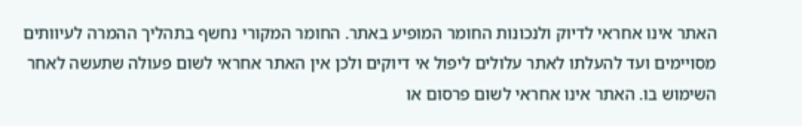האתר אינו אחראי לדיוק ולנכונות החומר המופיע באתר. החומר המקורי נחשף בתהליך ההמרה לעיוותים מסויימים ועד להעלתו לאתר עלולים ליפול אי דיוקים ולכן אין האתר אחראי לשום פעולה שתעשה לאחר השימוש בו. האתר אינו אחראי לשום פרסום או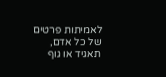לאמיתות פרטים של כל אדם, תאגיד או גוף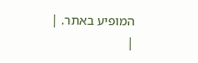המופיע באתר. |
|